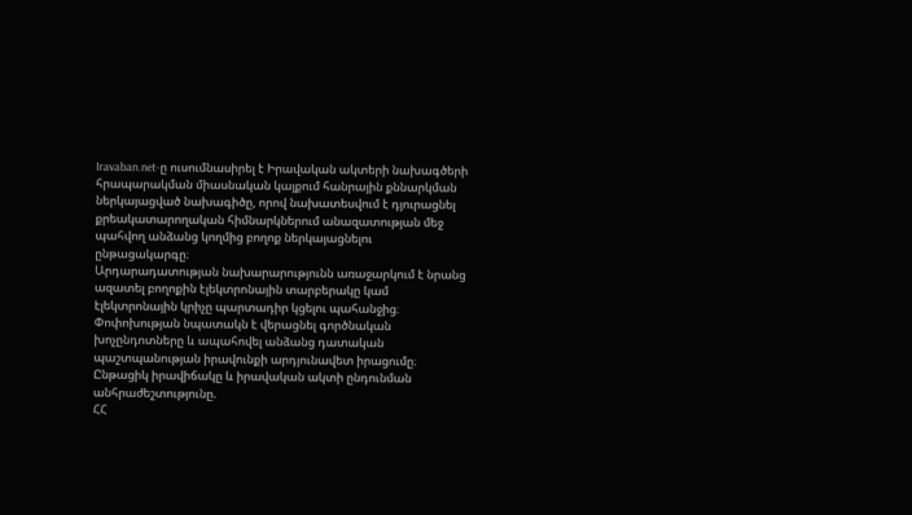Iravaban.net-ը ուսումնասիրել է Իրավական ակտերի նախագծերի հրապարակման միասնական կայքում հանրային քննարկման ներկայացված նախագիծը, որով նախատեսվում է դյուրացնել քրեակատարողական հիմնարկներում անազատության մեջ պահվող անձանց կողմից բողոք ներկայացնելու ընթացակարգը։
Արդարադատության նախարարությունն առաջարկում է նրանց ազատել բողոքին էլեկտրոնային տարբերակը կամ էլեկտրոնային կրիչը պարտադիր կցելու պահանջից։ Փոփոխության նպատակն է վերացնել գործնական խոչընդոտները և ապահովել անձանց դատական պաշտպանության իրավունքի արդյունավետ իրացումը։
Ընթացիկ իրավիճակը և իրավական ակտի ընդունման անհրաժեշտությունը.
ՀՀ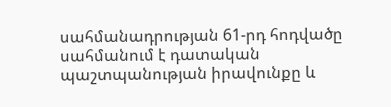սահմանադրության 61-րդ հոդվածը սահմանում է դատական պաշտպանության իրավունքը և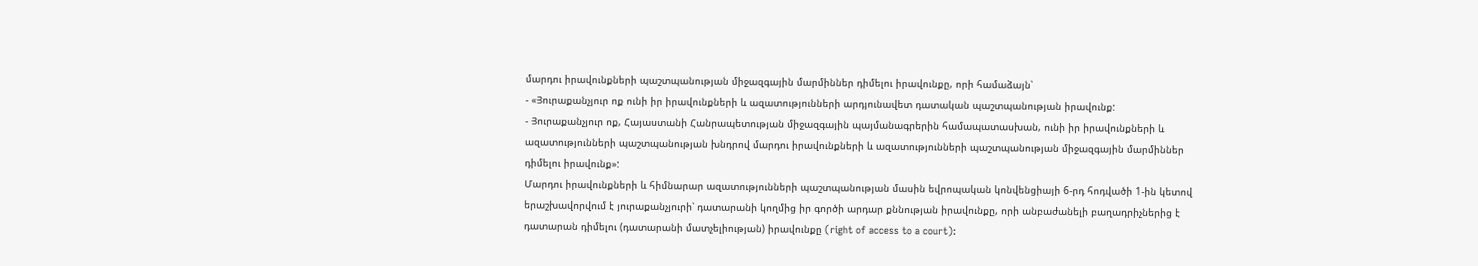մարդու իրավունքների պաշտպանության միջազգային մարմիններ դիմելու իրավունքը, որի համաձայն՝
- «Յուրաքանչյուր ոք ունի իր իրավունքների և ազատությունների արդյունավետ դատական պաշտպանության իրավունք:
- Յուրաքանչյուր ոք, Հայաստանի Հանրապետության միջազգային պայմանագրերին համապատասխան, ունի իր իրավունքների և ազատությունների պաշտպանության խնդրով մարդու իրավունքների և ազատությունների պաշտպանության միջազգային մարմիններ դիմելու իրավունք»:
Մարդու իրավունքների և հիմնարար ազատությունների պաշտպանության մասին եվրոպական կոնվենցիայի 6-րդ հոդվածի 1-ին կետով երաշխավորվում է յուրաքանչյուրի՝ դատարանի կողմից իր գործի արդար քննության իրավունքը, որի անբաժանելի բաղադրիչներից է դատարան դիմելու (դատարանի մատչելիության) իրավունքը (right of access to a court):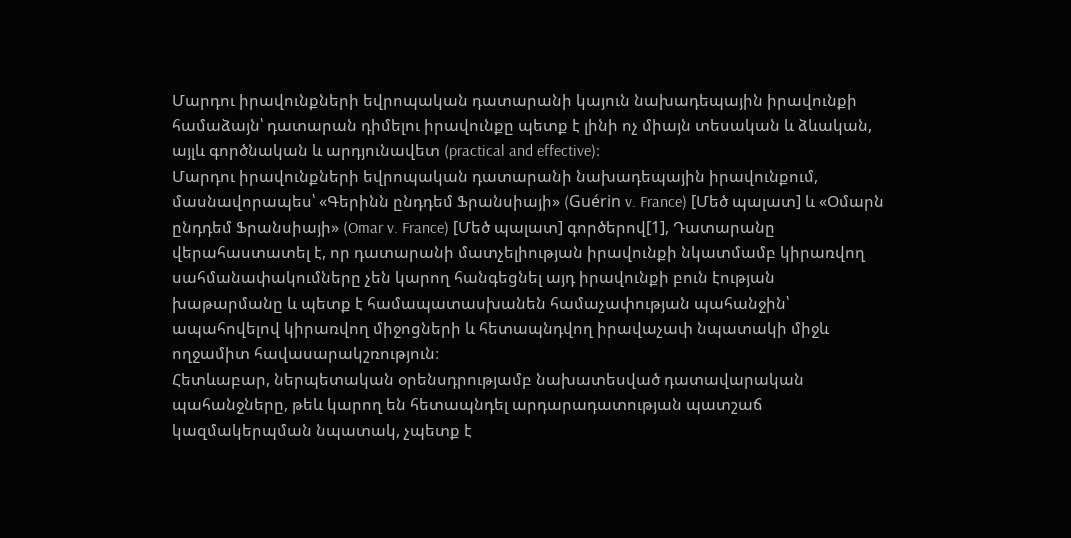Մարդու իրավունքների եվրոպական դատարանի կայուն նախադեպային իրավունքի համաձայն՝ դատարան դիմելու իրավունքը պետք է լինի ոչ միայն տեսական և ձևական, այլև գործնական և արդյունավետ (practical and effective)։
Մարդու իրավունքների եվրոպական դատարանի նախադեպային իրավունքում, մասնավորապես՝ «Գերինն ընդդեմ Ֆրանսիայի» (Guérin v. France) [Մեծ պալատ] և «Օմարն ընդդեմ Ֆրանսիայի» (Omar v. France) [Մեծ պալատ] գործերով[1], Դատարանը վերահաստատել է, որ դատարանի մատչելիության իրավունքի նկատմամբ կիրառվող սահմանափակումները չեն կարող հանգեցնել այդ իրավունքի բուն էության խաթարմանը և պետք է համապատասխանեն համաչափության պահանջին՝ ապահովելով կիրառվող միջոցների և հետապնդվող իրավաչափ նպատակի միջև ողջամիտ հավասարակշռություն։
Հետևաբար, ներպետական օրենսդրությամբ նախատեսված դատավարական պահանջները, թեև կարող են հետապնդել արդարադատության պատշաճ կազմակերպման նպատակ, չպետք է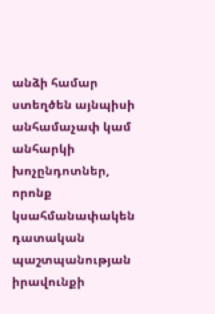անձի համար ստեղծեն այնպիսի անհամաչափ կամ անհարկի խոչընդոտներ, որոնք կսահմանափակեն դատական պաշտպանության իրավունքի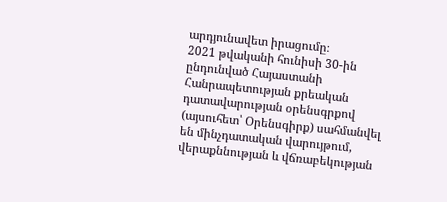արդյունավետ իրացումը։
2021 թվականի հունիսի 30-ին ընդունված Հայաստանի Հանրապետության քրեական դատավարության օրենսգրքով (այսուհետ՝ Օրենսգիրք) սահմանվել են մինչդատական վարույթում, վերաքննության և վճռաբեկության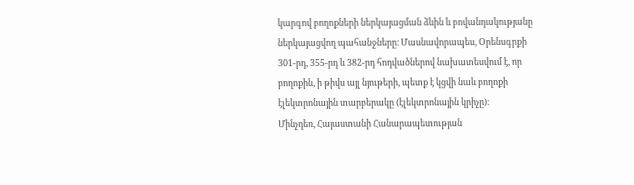կարգով բողոքների ներկայացման ձևին և բովանդակությանը ներկայացվող պահանջները։ Մասնավորապես, Օրենսգրքի 301-րդ, 355-րդ և 382-րդ հոդվածներով նախատեսվում է, որ բողոքին, ի թիվս այլ նյութերի, պետք է կցվի նաև բողոքի էլեկտրոնային տարբերակը (էլեկտրոնային կրիչը)։
Մինչդեռ, Հայաստանի Հանարապետության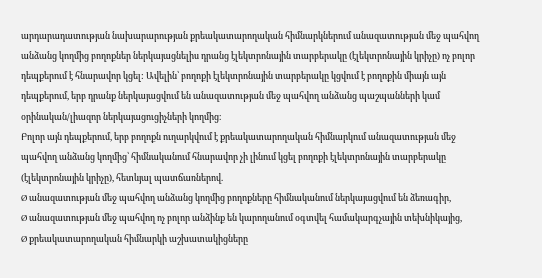արդարադատության նախարարության քրեակատարողական հիմնարկներում անազատության մեջ պահվող անձանց կողմից բողոքներ ներկայացնելիս դրանց էլեկտրոնային տարբերակը (էլեկտրոնային կրիչը) ոչ բոլոր դեպքերում է հնարավոր կցել: Ավելին՝ բողոքի էլեկտրոնային տարբերակը կցվում է բողոքին միայն այն դեպքերում, երբ դրանք ներկայացվում են անազատության մեջ պահվող անձանց պաշպանների կամ օրինական/լիազոր ներկայացուցիչների կողմից։
Բոլոր այն դեպքերում, երբ բողոքն ուղարկվում է քրեակատարողական հիմնարկում անազատության մեջ պահվող անձանց կողմից՝ հիմնականում հնարավոր չի լինում կցել բողոքի էլեկտրոնային տարբերակը (էլեկտրոնային կրիչը), հետևյալ պատճառներով.
Ø անազատության մեջ պահվող անձանց կողմից բողոքները հիմնականում ներկայացվում են ձեռագիր,
Ø անազատության մեջ պահվող ոչ բոլոր անձինք են կարողանում օգտվել համակարգչային տեխնիկայից,
Ø քրեակատարողական հիմնարկի աշխատակիցները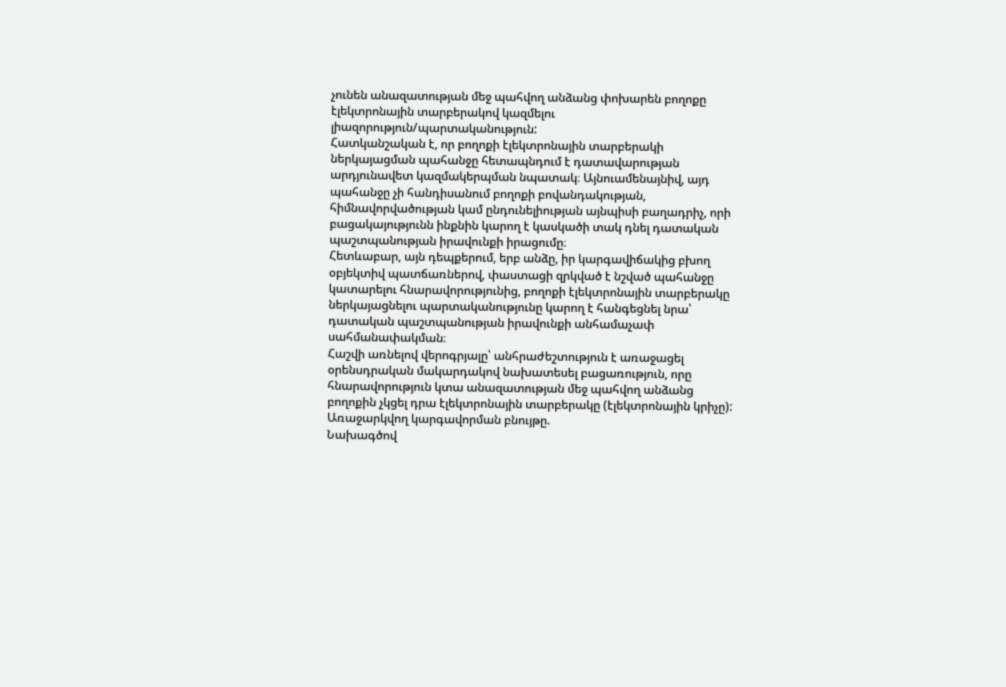չունեն անազատության մեջ պահվող անձանց փոխարեն բողոքը էլեկտրոնային տարբերակով կազմելու լիազորություն/պարտականություն:
Հատկանշական է, որ բողոքի էլեկտրոնային տարբերակի ներկայացման պահանջը հետապնդում է դատավարության արդյունավետ կազմակերպման նպատակ։ Այնուամենայնիվ, այդ պահանջը չի հանդիսանում բողոքի բովանդակության, հիմնավորվածության կամ ընդունելիության այնպիսի բաղադրիչ, որի բացակայությունն ինքնին կարող է կասկածի տակ դնել դատական պաշտպանության իրավունքի իրացումը։
Հետևաբար, այն դեպքերում, երբ անձը, իր կարգավիճակից բխող օբյեկտիվ պատճառներով, փաստացի զրկված է նշված պահանջը կատարելու հնարավորությունից, բողոքի էլեկտրոնային տարբերակը ներկայացնելու պարտականությունը կարող է հանգեցնել նրա՝ դատական պաշտպանության իրավունքի անհամաչափ սահմանափակման։
Հաշվի առնելով վերոգրյալը՝ անհրաժեշտություն է առաջացել օրենսդրական մակարդակով նախատեսել բացառություն, որը հնարավորություն կտա անազատության մեջ պահվող անձանց բողոքին չկցել դրա էլեկտրոնային տարբերակը (էլեկտրոնային կրիչը):
Առաջարկվող կարգավորման բնույթը.
Նախագծով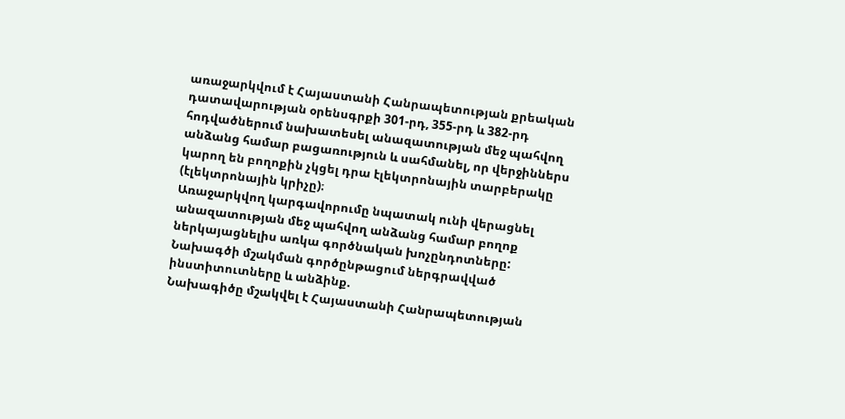առաջարկվում է Հայաստանի Հանրապետության քրեական դատավարության օրենսգրքի 301-րդ, 355-րդ և 382-րդ հոդվածներում նախատեսել անազատության մեջ պահվող անձանց համար բացառություն և սահմանել, որ վերջիններս կարող են բողոքին չկցել դրա էլեկտրոնային տարբերակը (էլեկտրոնային կրիչը)։
Առաջարկվող կարգավորումը նպատակ ունի վերացնել անազատության մեջ պահվող անձանց համար բողոք ներկայացնելիս առկա գործնական խոչընդոտները:
Նախագծի մշակման գործընթացում ներգրավված ինստիտուտները և անձինք.
Նախագիծը մշակվել է Հայաստանի Հանրապետության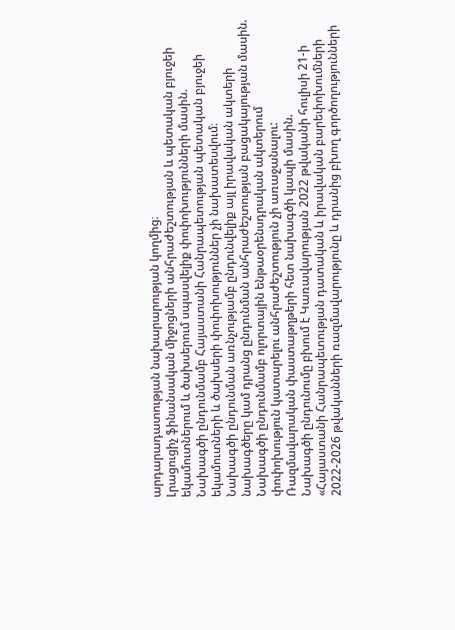արդարադատության նախարարության կողմից։
Լրացուցիչ ֆինանսական միջոցների անհրաժեշտության և պետական բյուջեի եկամուտներում և ծախսերում սպասվելիք փոփոխությունների մասին.
Նախագծի ընդունմամբ Հայաստանի Հանրապետության պետական բյուջեի եկամուտների և ծախսերի փոփոխություններ չի նախատեսվում։
Նախագծի ընդունման առնչությամբ ընդունվելիք այլ իրավական ակտերի նախագծերը կամ դրանց ընդունման անհրաժեշտության բացակայության մասին.
Նախագծի ընդունմամբ ոլորտային ենթաօրենսդրական ակտերում փոփոխություն կատարելու անհրաժեշտություն չի առաջանալու:
Ռազմավարական փաստաթղթերի հետ նախագծի կապի մասին.
Նախագծի ընդունումը բխում է Կառավարության 2022 թվականի հուլիսի 21-ի «Հայաստանի Հանրապետության դատական և իրավական բարեփոխումների 2022-2026 թվականների ռազմավարությունը և դրանից բխող գործողությունների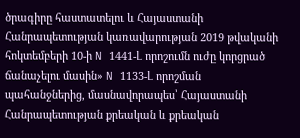ծրագիրը հաստատելու և Հայաստանի Հանրապետության կառավարության 2019 թվականի հոկտեմբերի 10-ի N 1441-Լ որոշումն ուժը կորցրած ճանաչելու մասին» N 1133-Լ որոշման պահանջներից, մասնավորապես՝ Հայաստանի Հանրապետության քրեական և քրեական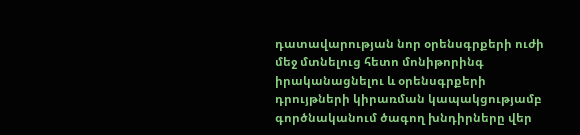դատավարության նոր օրենսգրքերի ուժի մեջ մտնելուց հետո մոնիթորինգ իրականացնելու և օրենսգրքերի դրույթների կիրառման կապակցությամբ գործնականում ծագող խնդիրները վեր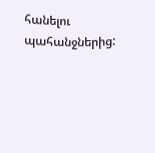հանելու պահանջներից: